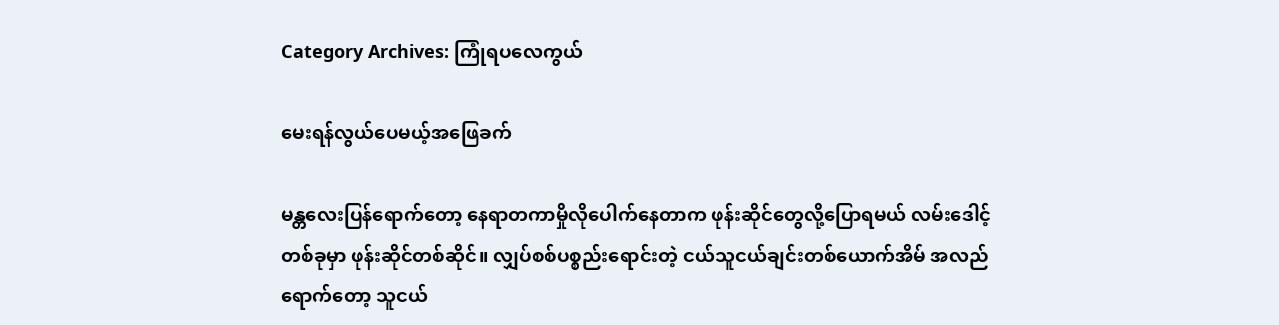Category Archives: ကြုံရပလေကွယ်

မေးရန်လွယ်ပေမယ့်အဖြေခက်

မန္တလေးပြန်ရောက်တော့ နေရာတကာမှိုလိုပေါက်နေတာက ဖုန်းဆိုင်တွေလို့ပြောရမယ် လမ်းဒေါင့်တစ်ခုမှာ ဖုန်းဆိုင်တစ်ဆိုင်။ လျှပ်စစ်ပစ္စည်းရောင်းတဲ့ ငယ်သူငယ်ချင်းတစ်ယောက်အိမ် အလည်ရောက်တော့ သူငယ်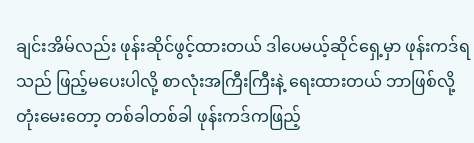ချင်းအိမ်လည်း ဖုန်းဆိုင်ဖွင့်ထားတယ် ဒါပေမယ့်ဆိုင်ရှေ့မှာ ဖုန်းကဒ်ရသည် ဖြည့်မပေးပါလို့ စာလုံးအကြီးကြီးနဲ့ ရေးထားတယ် ဘာဖြစ်လို့တုံးမေးတော့ တစ်ခါတစ်ခါ ဖုန်းကဒ်ကဖြည့်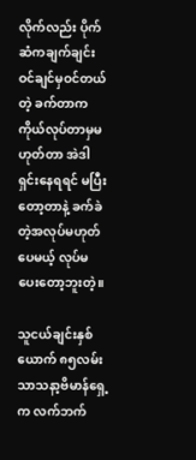လိုက်လည်း ပိုက်ဆံကချက်ချင်း ဝင်ချင်မှဝင်တယ်တဲ့ ခက်တာက ကိုယ်လုပ်တာမှမဟုတ်တာ အဲဒါရှင်းနေရရင် မပြီးတော့တာနဲ့ ခက်ခဲတဲ့အလုပ်မဟုတ်ပေမယ့် လုပ်မပေးတော့ဘူးတဲ့။

သူငယ်ချင်းနှစ်ယောက် ၈၅လမ်း သာသနာ့ဗိမာန်ရှေ့က လက်ဘက်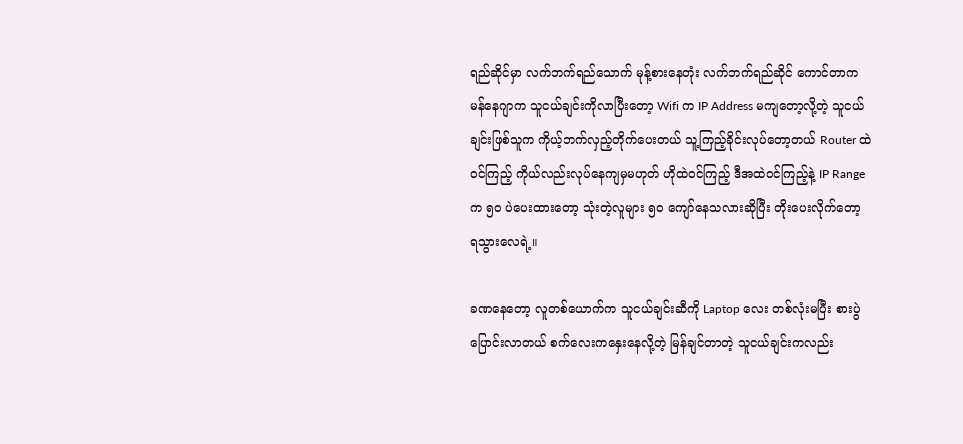ရည်ဆိုင်မှာ လက်ဘက်ရည်သောက် မုန့်စားနေတုံး လက်ဘက်ရည်ဆိုင် ကောင်တာကမန်နေဂျာက သူငယ်ချင်းကိုလာပြီးတော့ Wifi က IP Address မကျတော့လို့တဲ့ သူငယ်ချင်းဖြစ်သူက ကိုယ့်ဘက်လှည့်တိုက်ပေးတယ် သူ့ကြည့်ခိုင်းလုပ်တော့တယ် Router ထဲဝင်ကြည့် ကိုယ်လည်းလုပ်နေကျမှမဟုတ် ဟိုထဲဝင်ကြည့် ဒီအထဲဝင်ကြည့်နဲ့ IP Range က ၅၀ ပဲပေးထားတော့ သုံးတဲ့လူများ ၅၀ ကျော်နေသလားဆိုပြီး တိုးပေးလိုက်တော့ ရသွားလေရဲ့။

ခဏနေတော့ လူတစ်ယောက်က သူငယ်ချင်းဆီကို Laptop လေး တစ်လုံးမပြီး စားပွဲပြောင်းလာတယ် စက်လေးကနှေးနေလို့တဲ့ မြန်ချင်တာတဲ့ သူငယ်ချင်းကလည်း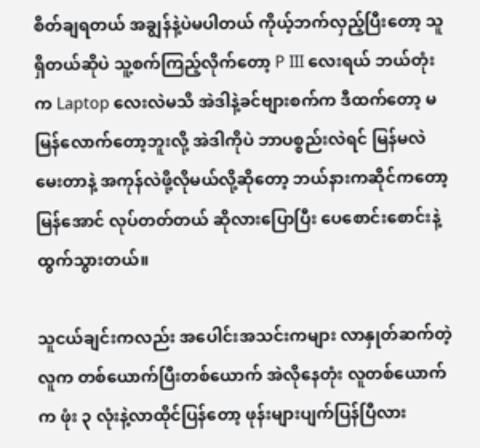စိတ်ချရတယ် အချွန်နဲ့ပဲမပါတယ် ကိုယ့်ဘက်လှည့်ပြီးတော့ သူရှိတယ်ဆိုပဲ သူ့စက်ကြည့်လိုက်တော့ P III လေးရယ် ဘယ်တုံးက Laptop လေးလဲမသိ အဲဒါနဲ့ခင်ဗျားစက်က ဒီထက်တော့ မမြန်လောက်တော့ဘူးလို့ အဲဒါကိုပဲ ဘာပစ္စည်းလဲရင် မြန်မလဲမေးတာနဲ့ အကုန်လဲဖို့လိုမယ်လို့ဆိုတော့ ဘယ်နားကဆိုင်ကတော့ မြန်အောင် လုပ်တတ်တယ် ဆိုလားပြောပြီး ပေစောင်းစောင်းနဲ့ ထွက်သွားတယ်။

သူငယ်ချင်းကလည်း အပေါင်းအသင်းကများ လာနှုတ်ဆက်တဲ့လူက တစ်ယောက်ပြီးတစ်ယောက် အဲလိုနေတုံး လူတစ်ယောက်က ဖုံး ၃ လုံးနဲ့လာထိုင်ပြန်တော့ ဖုန်းများပျက်ပြန်ပြီလား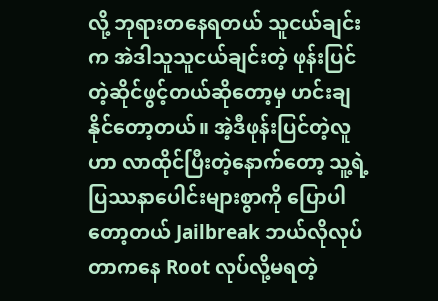လို့ ဘုရားတနေရတယ် သူငယ်ချင်းက အဲဒါသူသူငယ်ချင်းတဲ့ ဖုန်းပြင်တဲ့ဆိုင်ဖွင့်တယ်ဆိုတော့မှ ဟင်းချနိုင်တော့တယ်။ အဲ့ဒီဖုန်းပြင်တဲ့လူဟာ လာထိုင်ပြီးတဲ့နောက်တော့ သူ့ရဲ့ပြဿနာပေါင်းများစွာကို ပြောပါတော့တယ် Jailbreak ဘယ်လိုလုပ်တာကနေ Root လုပ်လို့မရတဲ့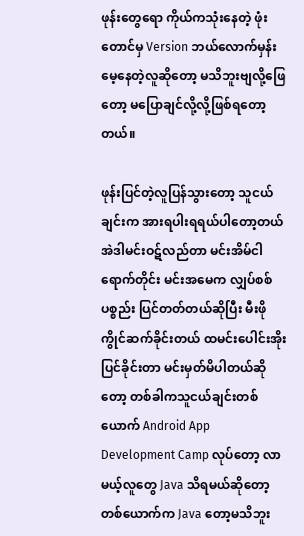ဖုန်းတွေရော ကိုယ်ကသုံးနေတဲ့ ဖုံးတောင်မှ Version ဘယ်လောက်မှန်း မေ့နေတဲ့လူဆိုတော့ မသိဘူးဗျလို့ဖြေတော့ မပြောချင်လို့လို့ဖြစ်ရတော့တယ်။

ဖုန်းပြင်တဲ့လူပြန်သွားတော့ သူငယ်ချင်းက အားရပါးရရယ်ပါတော့တယ် အဲဒါမင်းဝဋ်လည်တာ မင်းအိမ်ငါရောက်တိုင်း မင်းအမေက လျှပ်စစ်ပစ္စည်း ပြင်တတ်တယ်ဆိုပြီး မီးဖိုကွိုင်ဆက်ခိုင်းတယ် ထမင်းပေါင်းအိုး ပြင်ခိုင်းတာ မင်းမှတ်မိပါတယ်ဆိုတော့ တစ်ခါကသူငယ်ချင်းတစ်ယောက် Android App Development Camp လုပ်တော့ လာမယ့်လူတွေ Java သိရမယ်ဆိုတော့ တစ်ယောက်က Java တော့မသိဘူး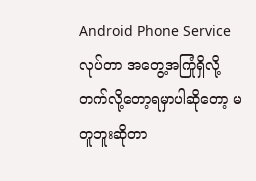Android Phone Service လုပ်တာ အတွေ့အကြုံရှိလို့ တက်လို့တော့ရမှာပါဆိုတော့ မတူဘူးဆိုတာ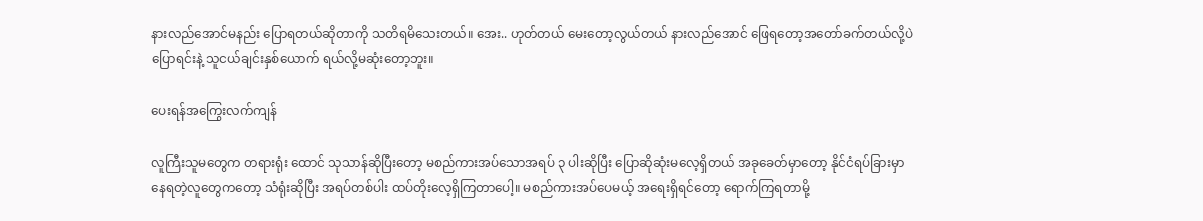နားလည်အောင်မနည်း ပြောရတယ်ဆိုတာကို သတိရမိသေးတယ်။ အေး.. ဟုတ်တယ် မေးတော့လွယ်တယ် နားလည်အောင် ဖြေရတော့အတော်ခက်တယ်လို့ပဲ ပြောရင်းနဲ့ သူငယ်ချင်းနှစ်ယောက် ရယ်လို့မဆုံးတော့ဘူး။

ပေးရန်အကြွေးလက်ကျန်

လူကြီးသူမတွေက တရားရုံး ထောင် သုသာန်ဆိုပြီးတော့ မစည်ကားအပ်သောအရပ် ၃ ပါးဆိုပြီး ပြောဆိုဆုံးမလေ့ရှိတယ် အခုခေတ်မှာတော့ နိုင်ငံရပ်ခြားမှာ နေရတဲ့လူတွေကတော့ သံရုံးဆိုပြီး အရပ်တစ်ပါး ထပ်တိုးလေ့ရှိကြတာပေါ့။ မစည်ကားအပ်ပေမယ့် အရေးရှိရင်တော့ ရောက်ကြရတာမို့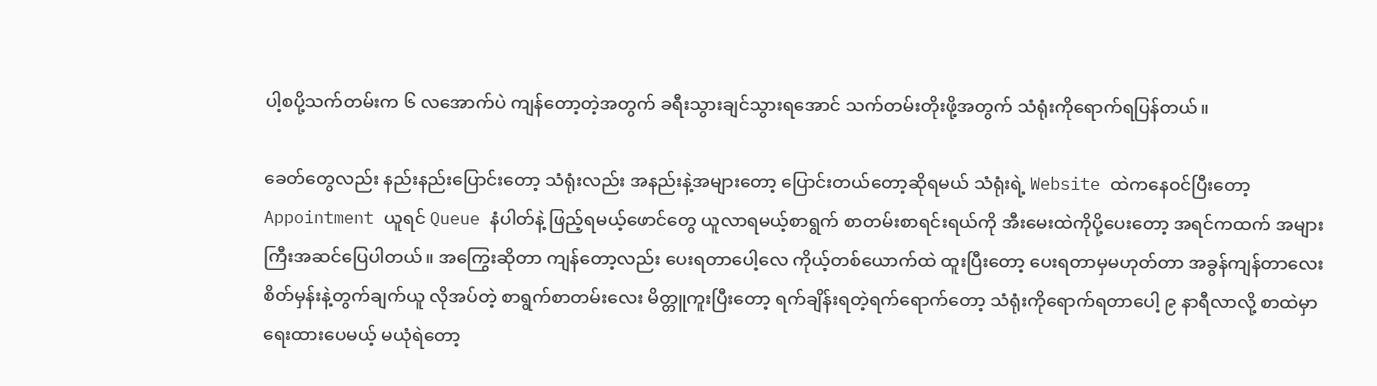ပါ့စပို့သက်တမ်းက ၆ လအောက်ပဲ ကျန်တော့တဲ့အတွက် ခရီးသွားချင်သွားရအောင် သက်တမ်းတိုးဖို့အတွက် သံရုံးကိုရောက်ရပြန်တယ်။

ခေတ်တွေလည်း နည်းနည်းပြောင်းတော့ သံရုံးလည်း အနည်းနဲ့အများတော့ ပြောင်းတယ်တော့ဆိုရမယ် သံရုံးရဲ့ Website ထဲကနေဝင်ပြီးတော့ Appointment ယူရင် Queue နံပါတ်နဲ့ ဖြည့်ရမယ့်ဖောင်တွေ ယူလာရမယ့်စာရွက် စာတမ်းစာရင်းရယ်ကို အီးမေးထဲကိုပို့ပေးတော့ အရင်ကထက် အများကြီးအဆင်ပြေပါတယ်။ အကြွေးဆိုတာ ကျန်တော့လည်း ပေးရတာပေါ့လေ ကိုယ့်တစ်ယောက်ထဲ ထူးပြီးတော့ ပေးရတာမှမဟုတ်တာ အခွန်ကျန်တာလေး စိတ်မှန်းနဲ့တွက်ချက်ယူ လိုအပ်တဲ့ စာရွက်စာတမ်းလေး မိတ္တူကူးပြီးတော့ ရက်ချိန်းရတဲ့ရက်ရောက်တော့ သံရုံးကိုရောက်ရတာပေါ့ ၉ နာရီလာလို့ စာထဲမှာရေးထားပေမယ့် မယုံရဲတော့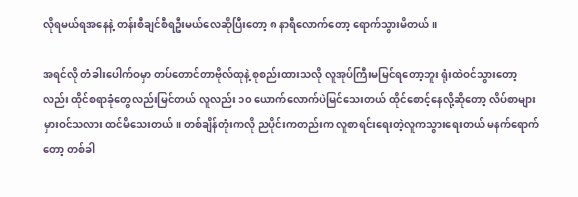လိုရမယ်ရအနေနဲ့ တန်းစီချင်စီရဦးမယ်လေဆိုပြီးတော့ ၈ နာရီလောက်တော့ ရောက်သွားမိတယ်။

အရင်လို တံခါးပေါက်ဝမှာ တပ်တောင်တာဗိုလ်ထုနဲ့ စုစည်းထားသလို လူအုပ်ကြီးမမြင်ရတော့ဘူး ရုံးထဲဝင်သွားတော့လည်း ထိုင်စရာခုံတွေလည်းမြင်တယ် လူလည်း ၁၀ ယောက်လောက်ပဲမြင်သေးတယ် ထိုင်စောင့်နေလို့ဆိုတော့ လိပ်စာများမှားဝင်သလား ထင်မိသေးတယ်။ တစ်ချိန်တုံးကလို ညပိုင်းကတည်းက လူစာရင်းရေးတဲ့လူကသွားရေးတယ် မနက်ရောက်တော့ တစ်ခါ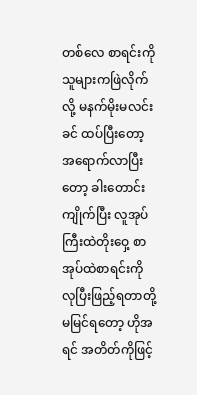တစ်လေ စာရင်းကို သူများကဖြဲလိုက်လို့ မနက်မိုးမလင်းခင် ထပ်ပြီးတော့ အရောက်လာပြီးတော့ ခါးတောင်းကျိုက်ပြီး လူအုပ်ကြီးထဲတိုးဝှေ့ စာအုပ်ထဲစာရင်းကို လုပြီးဖြည့်ရတာတို့မမြင်ရတော့ ဟိုအရင် အတိတ်ကိုဖြင့်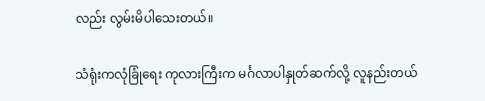လည်း လွမ်းမိပါသေးတယ်။

သံရုံးကလုံခြုံရေး ကုလားကြီးက မင်္ဂလာပါနှုတ်ဆက်လို့ လူနည်းတယ်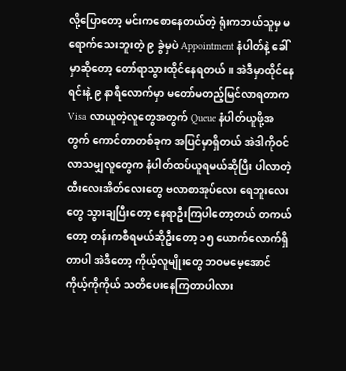လို့ပြောတော့ မင်းကစောနေတယ်တဲ့ ရုံးကဘယ်သူမှ မရောက်သေးဘူးတဲ့ ၉ ခွဲမှပဲ Appointment နံပါတ်နဲ့ ခေါ်မှာဆိုတော့ တော်ရာသွားထိုင်နေရတယ်။ အဲဒီမှာထိုင်နေရင်းနဲ့ ၉ နာရီလောက်မှာ မတော်မတည့်မြင်လာရတာက Visa လာယူတဲ့လူတွေအတွက် Queue နံပါတ်ယူဖို့အတွက် ကောင်တာတစ်ခုက အပြင်မှာရှိတယ် အဲဒါကိုဝင်လာသမျှလူတွေက နံပါတ်ထပ်ယူရမယ်ဆိုပြီး ပါလာတဲ့ ထီးလေးအိတ်လေးတွေ ဗလာစာအုပ်လေး ရေဘူးလေးတွေ သွားချပြီးတော့ နေရာဦးကြပါတော့တယ် တကယ်တော့ တန်းကစီရမယ်ဆိုဦးတော့ ၁၅ ယောက်လောက်ရှိတာပါ အဲဒီတော့ ကိုယ့်လူမျိုးတွေ ဘဝမမေ့အောင် ကိုယ့်ကိုကိုယ် သတိပေးနေကြတာပါလား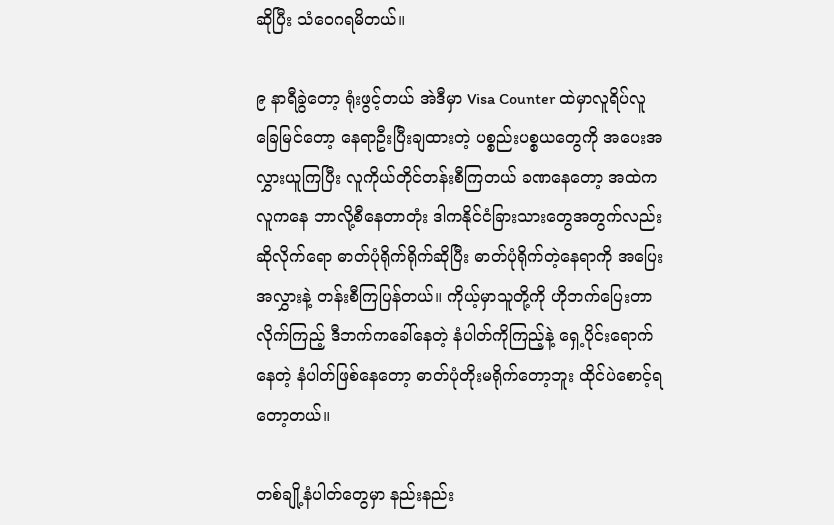ဆိုပြီး သံဝေဂရမိတယ်။

၉ နာရီခွဲတော့ ရုံးဖွင့်တယ် အဲဒီမှာ Visa Counter ထဲမှာလူရိပ်လူခြေမြင်တော့ နေရာဦးပြီးချထားတဲ့ ပစ္စည်းပစ္စယတွေကို အပေးအလွှားယူကြပြီး လူကိုယ်တိုင်တန်းစီကြတယ် ခဏနေတော့ အထဲကလူကနေ ဘာလို့စီနေတာတုံး ဒါကနိုင်ငံခြားသားတွေအတွက်လည်း ဆိုလိုက်ရော ဓာတ်ပုံရိုက်ရိုက်ဆိုပြီး ဓာတ်ပုံရိုက်တဲ့နေရာကို အပြေးအလွှားနဲ့ တန်းစီကြပြန်တယ်။ ကိုယ့်မှာသူတို့ကို ဟိုဘက်ပြေးတာလိုက်ကြည့် ဒီဘက်ကခေါ်နေတဲ့ နံပါတ်ကိုကြည့်နဲ့ ရှေ့ပိုင်းရောက်နေတဲ့ နံပါတ်ဖြစ်နေတော့ ဓာတ်ပုံတိုးမရိုက်တော့ဘူး ထိုင်ပဲစောင့်ရတော့တယ်။

တစ်ချို့နံပါတ်တွေမှာ နည်းနည်း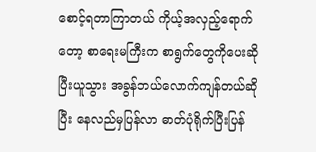စောင့်ရတာကြာတယ် ကိုယ့်အလှည့်ရောက်တော့ စာရေးမကြီးက စာရွက်တွေကိုပေးဆိုပြီးယူသွား အခွန်ဘယ်လောက်ကျန်တယ်ဆိုပြီး နေလည်မှပြန်လာ ဓာတ်ပုံရိုက်ပြီးပြန်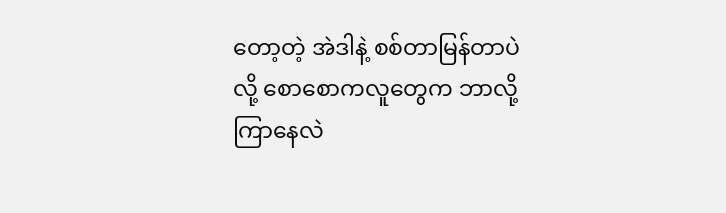တော့တဲ့ အဲဒါနဲ့ စစ်တာမြန်တာပဲလို့ စောစောကလူတွေက ဘာလို့ကြာနေလဲ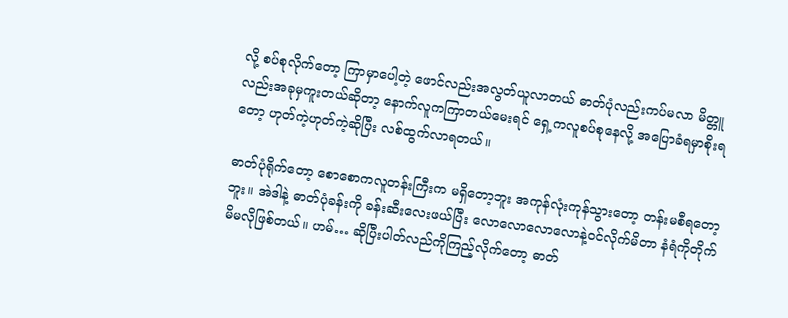လို့ စပ်စုလိုက်တော့ ကြာမှာပေါ့တဲ့ ဖောင်လည်းအလွတ်ယူလာတယ် ဓာတ်ပုံလည်းကပ်မလာ မိတ္တူလည်းအခုမှကူးတယ်ဆိုတာ့ နောက်လူကကြာတယ်မေးရင် ရှေ့ကလူစပ်စုနေလို့ အပြောခံရမှာစိုးရတော့ ဟုတ်ကဲ့ဟုတ်ကဲ့ဆိုပြီး လစ်ထွက်လာရတယ်။

ဓာတ်ပုံရိုက်တော့ စောစောကလူတန်းကြီးက မရှိတော့ဘူး အကုန်လုံးကုန်သွားတော့ တန်းမစီရတော့ဘူး။ အဲဒါနဲ့ ဓာတ်ပုံခန်းကို ခန်းဆီးလေးဖယ်ပြီး လောလောလောလောနဲ့ဝင်လိုက်မိတာ နံရံကိုတိုက်မိမလိုဖြစ်တယ်။ ဟမ်… ဆိုပြီးပါတ်လည်ကိုကြည့်လိုက်တော့ ဓာတ်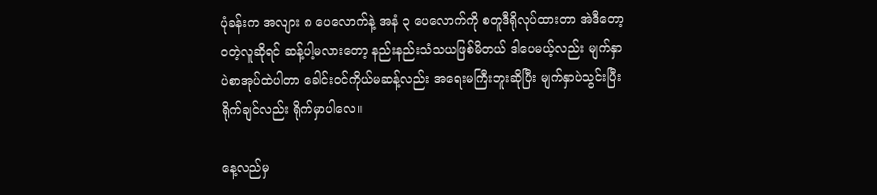ပုံခန်းက အလျား ၈ ပေလောက်နဲ့ အနံ ၃ ပေလောက်ကို စတူဒီရိုလုပ်ထားတာ အဲဒီတော့ ဝတဲ့လူဆိုရင် ဆန့်ပါ့မလားတော့ နည်းနည်းသံသယဖြစ်မိတယ် ဒါပေမယ့်လည်း မျက်နှာပဲစာအုပ်ထဲပါတာ ခေါင်းဝင်ကိုယ်မဆန့်လည်း အရေးမကြီးဘူးဆိုပြီး မျက်နှာပဲသွင်းပြီးရိုက်ချင်လည်း ရိုက်မှာပါလေ။

နေ့လည်မှ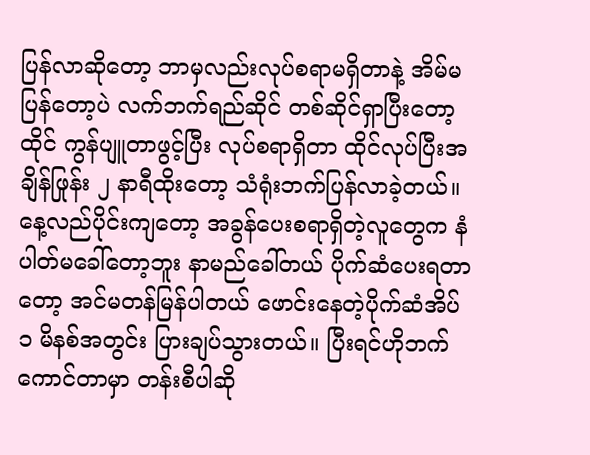ပြန်လာဆိုတော့ ဘာမှလည်းလုပ်စရာမရှိတာနဲ့ အိမ်မပြန်တော့ပဲ လက်ဘက်ရည်ဆိုင် တစ်ဆိုင်ရှာပြီးတော့ထိုင် ကွန်ပျူတာဖွင့်ပြီး လုပ်စရာရှိတာ ထိုင်လုပ်ပြီးအချိန်ဖြုန်း ၂ နာရီထိုးတော့ သံရုံးဘက်ပြန်လာခဲ့တယ်။ နေ့လည်ပိုင်းကျတော့ အခွန်ပေးစရာရှိတဲ့လူတွေက နံပါတ်မခေါ်တော့ဘူး နာမည်ခေါ်တယ် ပိုက်ဆံပေးရတာတော့ အင်မတန်မြန်ပါတယ် ဖောင်းနေတဲ့ပိုက်ဆံအိပ် ၁ မိနစ်အတွင်း ပြားချပ်သွားတယ်။ ပြီးရင်ဟိုဘက်ကောင်တာမှာ တန်းစီပါဆို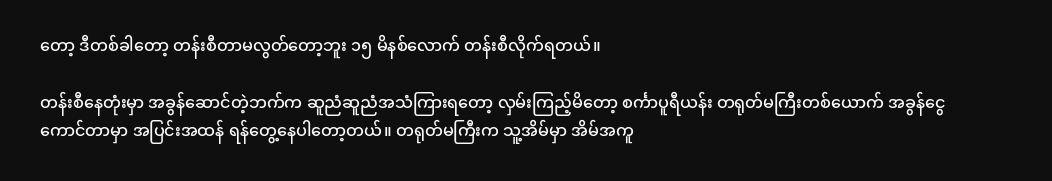တော့ ဒီတစ်ခါတော့ တန်းစီတာမလွတ်တော့ဘူး ၁၅ မိနစ်လောက် တန်းစီလိုက်ရတယ်။

တန်းစီနေတုံးမှာ အခွန်ဆောင်တဲ့ဘက်က ဆူညံဆူညံအသံကြားရတော့ လှမ်းကြည့်မိတော့ စင်္ကာပူရီယန်း တရုတ်မကြီးတစ်ယောက် အခွန်ငွေကောင်တာမှာ အပြင်းအထန် ရန်တွေ့နေပါတော့တယ်။ တရုတ်မကြီးက သူ့အိမ်မှာ အိမ်အကူ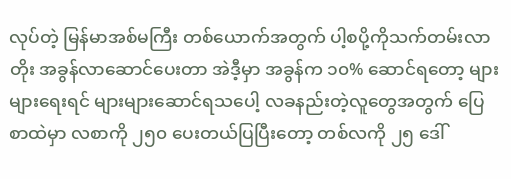လုပ်တဲ့ မြန်မာအစ်မကြီး တစ်ယောက်အတွက် ပါ့စပို့ကိုသက်တမ်းလာတိုး အခွန်လာဆောင်ပေးတာ အဲဒီ့မှာ အခွန်က ၁၀% ဆောင်ရတော့ များများရေးရင် များများဆောင်ရသပေါ့ လခနည်းတဲ့လူတွေအတွက် ပြေစာထဲမှာ လစာကို ၂၅၀ ပေးတယ်ပြပြီးတော့ တစ်လကို ၂၅ ဒေါ်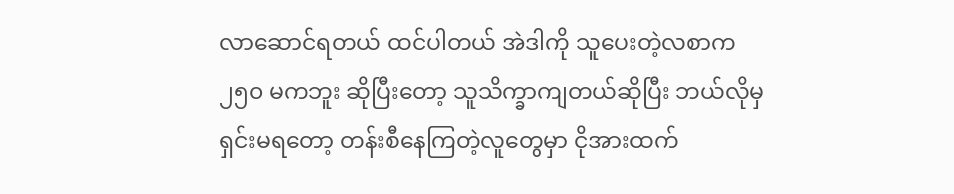လာဆောင်ရတယ် ထင်ပါတယ် အဲဒါကို သူပေးတဲ့လစာက ၂၅၀ မကဘူး ဆိုပြီးတော့ သူသိက္ခာကျတယ်ဆိုပြီး ဘယ်လိုမှရှင်းမရတော့ တန်းစီနေကြတဲ့လူတွေမှာ ငိုအားထက်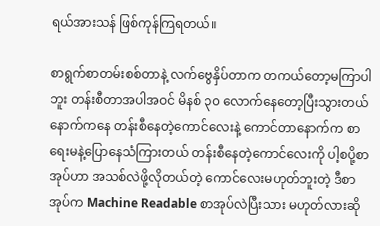ရယ်အားသန် ဖြစ်ကုန်ကြရတယ်။

စာရွက်စာတမ်းစစ်တာနဲ့ လက်ဗွေနှိပ်တာက တကယ်တော့မကြာပါဘူး တန်းစီတာအပါအဝင် မိနစ် ၃၀ လောက်နေတော့ပြီးသွားတယ် နောက်ကနေ တန်းစီနေတဲ့ကောင်လေးနဲ့ ကောင်တာနောက်က စာရေးမနဲ့ပြောနေသံကြားတယ် တန်းစီနေတဲ့ကောင်လေးကို ပါ့စပို့စာအုပ်ဟာ အသစ်လဲဖို့လိုတယ်တဲ့ ကောင်လေးမဟုတ်ဘူးတဲ့ ဒီစာအုပ်က Machine Readable စာအုပ်လဲပြီးသား မဟုတ်လားဆို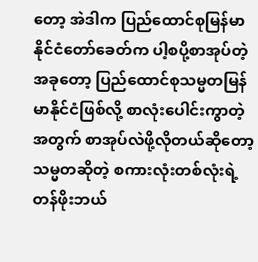တော့ အဲဒါက ပြည်ထောင်စုမြန်မာနိုင်ငံတော်ခေတ်က ပါ့စပို့စာအုပ်တဲ့ အခုတော့ ပြည်ထောင်စုသမ္မတမြန်မာနိုင်ငံဖြစ်လို့ စာလုံးပေါင်းကွာတဲ့အတွက် စာအုပ်လဲဖို့လိုတယ်ဆိုတော့ သမ္မတဆိုတဲ့ စကားလုံးတစ်လုံးရဲ့ တန်ဖိုးဘယ်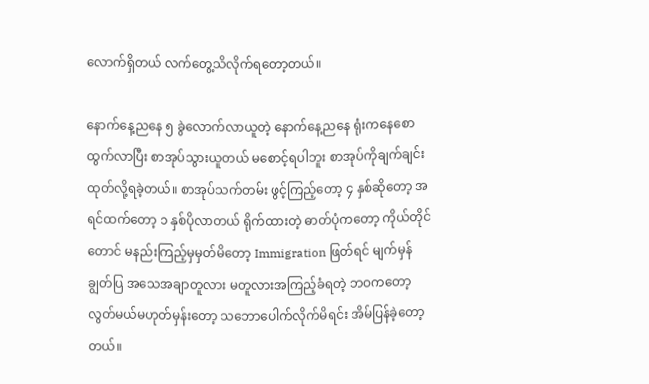လောက်ရှိတယ် လက်တွေ့သိလိုက်ရတော့တယ်။

နောက်နေ့ညနေ ၅ ခွဲလောက်လာယူတဲ့ နောက်နေ့ညနေ ရုံးကနေစောထွက်လာပြီး စာအုပ်သွားယူတယ် မစောင့်ရပါဘူး စာအုပ်ကိုချက်ချင်း ထုတ်လို့ရခဲ့တယ်။ စာအုပ်သက်တမ်း ဖွင့်ကြည့်တော့ ၄ နှစ်ဆိုတော့ အရင်ထက်တော့ ၁ နှစ်ပိုလာတယ် ရိုက်ထားတဲ့ ဓာတ်ပုံကတော့ ကိုယ်တိုင်တောင် မနည်းကြည့်မှမှတ်မိတော့ Immigration ဖြတ်ရင် မျက်မှန်ချွတ်ပြ အသေအချာတူလား မတူလားအကြည့်ခံရတဲ့ ဘဝကတော့လွတ်မယ်မဟုတ်မှန်းတော့ သဘောပေါက်လိုက်မိရင်း အိမ်ပြန်ခဲ့တော့တယ်။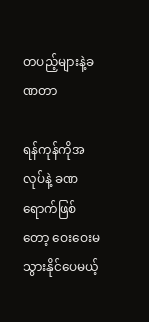တပည့်များနဲ့ခဏတာ

ရန်ကုန်ကိုအလုပ်နဲ့ ခဏရောက်ဖြစ်တော့ ဝေးဝေးမသွားနိုင်ပေမယ့်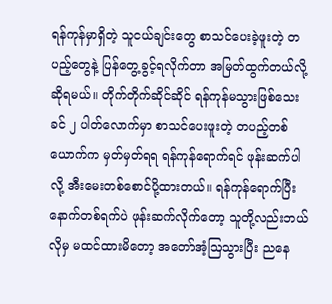ရန်ကုန်မှာရှိတဲ့ သူငယ်ချင်းတွေ စာသင်ပေးခဲ့ဖူးတဲ့ တပည့်တွေနဲ့ ပြန်တွေ့ခွင့်ရလိုက်တာ အမြတ်ထွက်တယ်လို့ဆိုရမယ်။ တိုက်တိုက်ဆိုင်ဆိုင် ရန်ကုန်မသွားဖြစ်သေးခင် ၂ ပါတ်လောက်မှာ စာသင်ပေးဖူးတဲ့ တပည့်တစ်ယောက်က မှတ်မှတ်ရရ ရန်ကုန်ရောက်ရင် ဖုန်းဆက်ပါလို့ အီးမေးတစ်စောင်ပို့ထားတယ်။ ရန်ကုန်ရောက်ပြီး နောက်တစ်ရက်ပဲ ဖုန်းဆက်လိုက်တော့ သူတို့လည်းဘယ်လိုမှ မထင်ထားမိတော့ အတော်အံ့ဩသွားပြီး ညနေ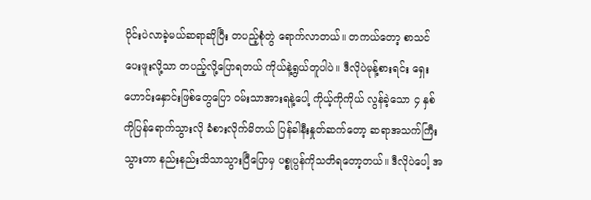ပိုင်းပဲလာခဲ့မယ်ဆရာဆိုပြီး တပည့်စုံတွဲ ရောက်လာတယ်။ တကယ်တော့ စာသင်ပေးဖူးလို့သာ တပည့်လို့ပြောရတယ် ကိုယ်နဲ့ရွယ်တူပါပဲ။ ဒီလိုပဲမုန့်စားရင်း ရှေးဟောင်းနှောင်းဖြစ်တွေပြော ဝမ်းသာအားရနဲ့ပေါ့ ကိုယ့်ကိုကိုယ် လွန်ခဲ့သော ၄ နှစ်ကိုပြန်ရောက်သွားလို ခံစားလိုက်မိတယ် ပြန်ခါနီးနှုတ်ဆက်တော့ ဆရာအသက်ကြီးသွားတာ နည်းနည်းသိသာသွားပြီပြောမှ ပစ္စုပ္ပန်ကိုသတိရတော့တယ်။ ဒီလိုပဲပေါ့ အ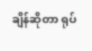ချိန်ဆိုတာ ရုပ်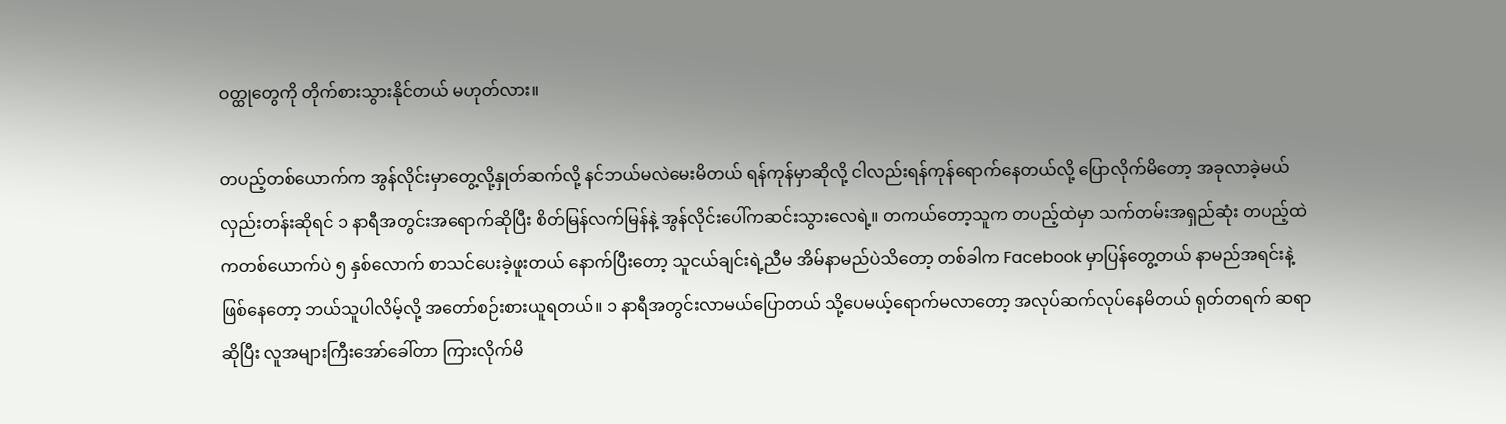ဝတ္ထုတွေကို တိုက်စားသွားနိုင်တယ် မဟုတ်လား။

တပည့်တစ်ယောက်က အွန်လိုင်းမှာတွေ့လို့နှုတ်ဆက်လို့ နင်ဘယ်မလဲမေးမိတယ် ရန်ကုန်မှာဆိုလို့ ငါလည်းရန်ကုန်ရောက်နေတယ်လို့ ပြောလိုက်မိတော့ အခုလာခဲ့မယ် လှည်းတန်းဆိုရင် ၁ နာရီအတွင်းအရောက်ဆိုပြီး စိတ်မြန်လက်မြန်နဲ့ အွန်လိုင်းပေါ်ကဆင်းသွားလေရဲ့။ တကယ်တော့သူက တပည့်ထဲမှာ သက်တမ်းအရှည်ဆုံး တပည့်ထဲကတစ်ယောက်ပဲ ၅ နှစ်လောက် စာသင်ပေးခဲ့ဖူးတယ် နောက်ပြီးတော့ သူငယ်ချင်းရဲ့ညီမ အိမ်နာမည်ပဲသိတော့ တစ်ခါက Facebook မှာပြန်တွေ့တယ် နာမည်အရင်းနဲ့ဖြစ်နေတော့ ဘယ်သူပါလိမ့်လို့ အတော်စဉ်းစားယူရတယ်။ ၁ နာရီအတွင်းလာမယ်ပြောတယ် သို့ပေမယ့်ရောက်မလာတော့ အလုပ်ဆက်လုပ်နေမိတယ် ရုတ်တရက် ဆရာဆိုပြီး လူအများကြီးအော်ခေါ်တာ ကြားလိုက်မိ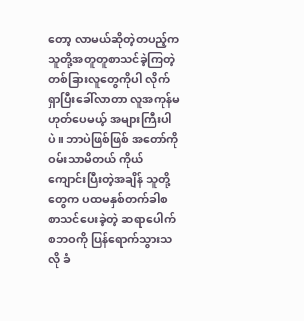တော့ လာမယ်ဆိုတဲ့တပည့်က သူတို့အတူတူစာသင်ခဲ့ကြတဲ့ တစ်ခြားလူတွေကိုပါ လိုက်ရှာပြီးခေါ်လာတာ လူအကုန်မဟုတ်ပေမယ့် အများကြီးပါပဲ။ ဘာပဲဖြစ်ဖြစ် အတော်ကိုဝမ်းသာမိတယ် ကိုယ်ကျောင်းပြီးတဲ့အချိန် သူတို့တွေက ပထမနှစ်တက်ခါစ စာသင်ပေးခဲ့တဲ့ ဆရာပေါက်စဘဝကို ပြန်ရောက်သွားသလို ခံ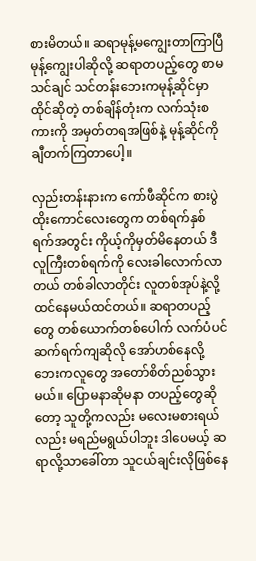စားမိတယ်။ ဆရာမုန့်မကျွေးတာကြာပြီ မုန့်ကျွေးပါဆိုလို့ ဆရာတပည့်တွေ စာမသင်ချင် သင်တန်းဘေးကမုန့်ဆိုင်မှာ ထိုင်ဆိုတဲ့ တစ်ချိန်တုံးက လက်သုံးစကားကို အမှတ်တရအဖြစ်နဲ့ မုန့်ဆိုင်ကို ချီတက်ကြတာပေါ့။

လှည်းတန်းနားက ကော်ဖီဆိုင်က စားပွဲထိုးကောင်လေးတွေက တစ်ရက်နှစ်ရက်အတွင်း ကိုယ့်ကိုမှတ်မိနေတယ် ဒီလူကြီးတစ်ရက်ကို လေးခါလောက်လာတယ် တစ်ခါလာတိုင်း လူတစ်အုပ်နဲ့လို့ ထင်နေမယ်ထင်တယ်။ ဆရာတပည့်တွေ တစ်ယောက်တစ်ပေါက် လက်ပံပင် ဆက်ရက်ကျဆိုလို အော်ဟစ်နေလို့ဘေးကလူတွေ အတော်စိတ်ညစ်သွားမယ်။ ပြောမနာဆိုမနာ တပည့်တွေဆိုတော့ သူတို့ကလည်း မလေးမစားရယ်လည်း မရည်မရွယ်ပါဘူး ဒါပေမယ့် ဆရာလို့သာခေါ်တာ သူငယ်ချင်းလိုဖြစ်နေ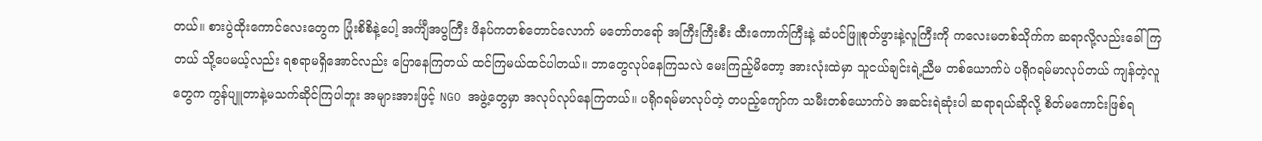တယ်။ စားပွဲထိုးကောင်လေးတွေက ပြုံးစိစိနဲ့ပေါ့ အင်္ကျီအပွကြီး ဖိနပ်ကတစ်တောင်လောက် မတော်တရော် အကြီးကြီးစီး ထီးကောက်ကြီးနဲ့ ဆံပင်ဖြူစုတ်ဖွားနဲ့လူကြီးကို ကလေးမတစ်သိုက်က ဆရာလို့လည်းခေါ်ကြတယ် သို့ပေမယ့်လည်း ရစရာမရှိအောင်လည်း ပြောနေကြတယ် ထင်ကြမယ်ထင်ပါတယ်။ ဘာတွေလုပ်နေကြသလဲ မေးကြည့်မိတော့ အားလုံးထဲမှာ သူငယ်ချင်းရဲ့ညီမ တစ်ယောက်ပဲ ပရိုဂရမ်မာလုပ်တယ် ကျန်တဲ့လူတွေက ကွန်ပျူတာနဲ့မသက်ဆိုင်ကြပါဘူး အများအားဖြင့် NGO အဖွဲ့တွေမှာ အလုပ်လုပ်နေကြတယ်။ ပရိုဂရမ်မာလုပ်တဲ့ တပည့်ကျော်က သမီးတစ်ယောက်ပဲ အဆင်းရဲဆုံးပါ ဆရာရယ်ဆိုလို့ စိတ်မကောင်းဖြစ်ရ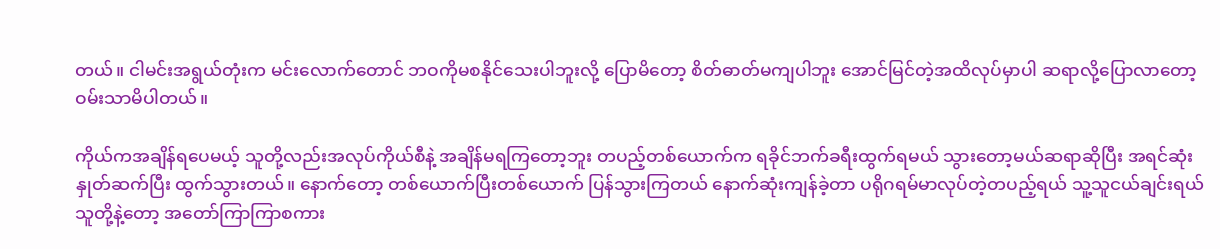တယ်။ ငါမင်းအရွယ်တုံးက မင်းလောက်တောင် ဘဝကိုမစနိုင်သေးပါဘူးလို့ ပြောမိတော့ စိတ်ဓာတ်မကျပါဘူး အောင်မြင်တဲ့အထိလုပ်မှာပါ ဆရာလို့ပြောလာတော့ ဝမ်းသာမိပါတယ်။

ကိုယ်ကအချိန်ရပေမယ့် သူတို့လည်းအလုပ်ကိုယ်စီနဲ့ အချိန်မရကြတော့ဘူး တပည့်တစ်ယောက်က ရခိုင်ဘက်ခရီးထွက်ရမယ် သွားတော့မယ်ဆရာဆိုပြီး အရင်ဆုံးနှုတ်ဆက်ပြီး ထွက်သွားတယ်။ နောက်တော့ တစ်ယောက်ပြီးတစ်ယောက် ပြန်သွားကြတယ် နောက်ဆုံးကျန်ခဲ့တာ ပရိုဂရမ်မာလုပ်တဲ့တပည့်ရယ် သူ့သူငယ်ချင်းရယ် သူတို့နဲ့တော့ အတော်ကြာကြာစကား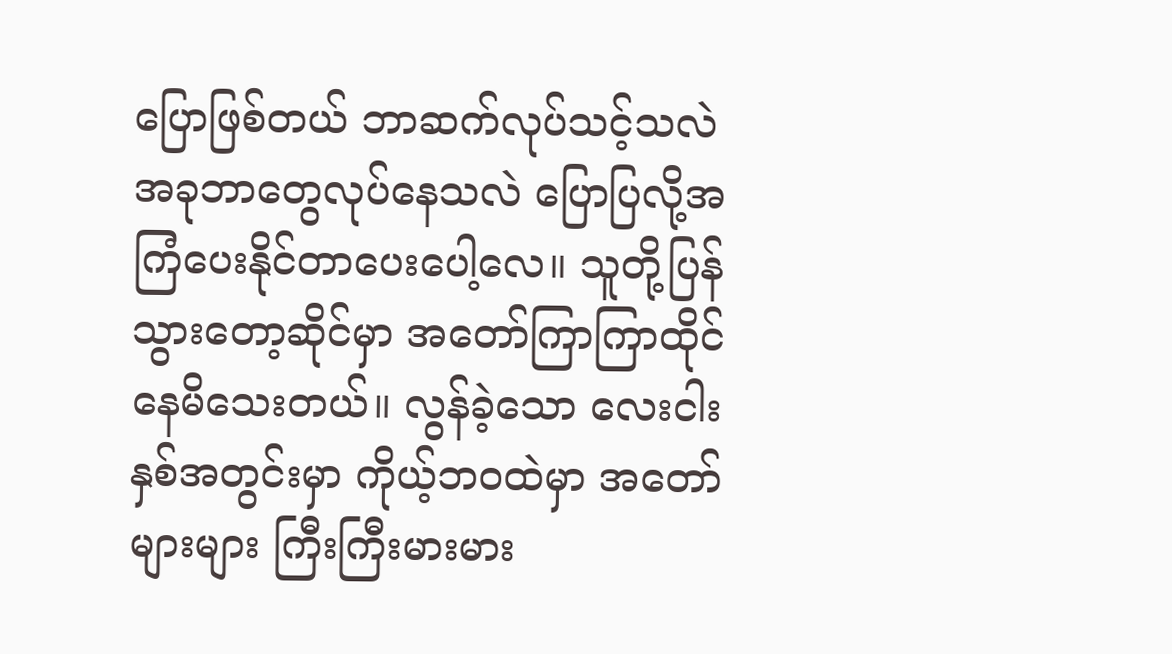ပြောဖြစ်တယ် ဘာဆက်လုပ်သင့်သလဲ အခုဘာတွေလုပ်နေသလဲ ပြောပြလို့အကြံပေးနိုင်တာပေးပေါ့လေ။ သူတို့ပြန်သွားတော့ဆိုင်မှာ အတော်ကြာကြာထိုင်နေမိသေးတယ်။ လွန်ခဲ့သော လေးငါးနှစ်အတွင်းမှာ ကိုယ့်ဘဝထဲမှာ အတော်များများ ကြီးကြီးမားမား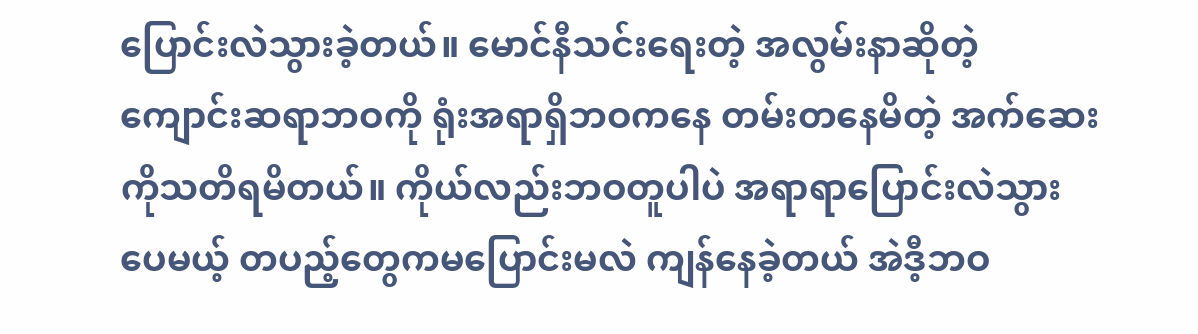ပြောင်းလဲသွားခဲ့တယ်။ မောင်နီသင်းရေးတဲ့ အလွမ်းနာဆိုတဲ့ ကျောင်းဆရာဘဝကို ရုံးအရာရှိဘဝကနေ တမ်းတနေမိတဲ့ အက်ဆေးကိုသတိရမိတယ်။ ကိုယ်လည်းဘဝတူပါပဲ အရာရာပြောင်းလဲသွားပေမယ့် တပည့်တွေကမပြောင်းမလဲ ကျန်နေခဲ့တယ် အဲဒီ့ဘဝ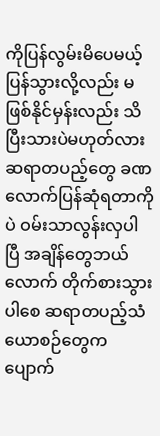ကိုပြန်လွမ်းမိပေမယ့် ပြန်သွားလို့လည်း မဖြစ်နိုင်မှန်းလည်း သိပြီးသားပဲမဟုတ်လား ဆရာတပည့်တွေ ခဏလောက်ပြန်ဆုံရတာကိုပဲ ဝမ်းသာလွန်းလှပါပြီ အချိန်တွေဘယ်လောက် တိုက်စားသွားပါစေ ဆရာတပည့်သံယောစဉ်တွေက ပျောက်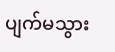ပျက်မသွား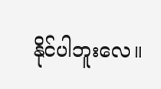နိုင်ပါဘူးလေ။